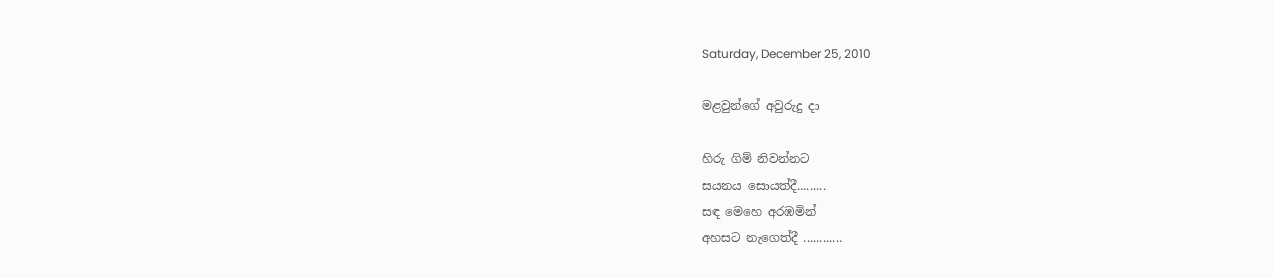Saturday, December 25, 2010

මළවුන්ගේ අවුරුදු දා

හිරු ගිම් නිවන්නට
සයනය සොයත්දී.........
සඳ මෙහෙ අරඹමින්
අහසට නැගෙත්දී ............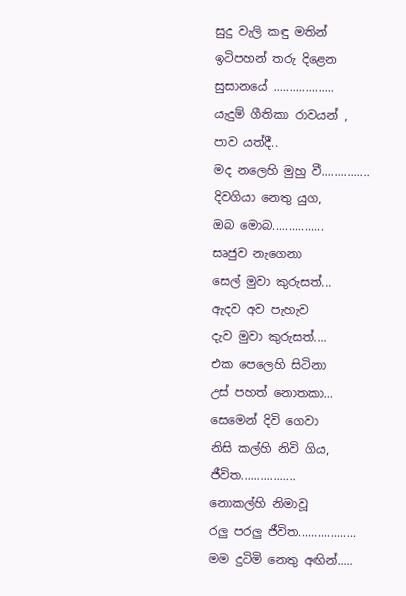සුදු වැලි කඳු මතින්
ඉටිපහන් තරු දිළෙන
සුසානයේ ...................
යැදුම් ගීතිකා රාවයන් ,
පාව යත්දී..
මද නලෙහි මුහු වී...............
දිවගියා නෙතු යුග,
ඔබ මොබ................
සෘජුව නැගෙනා
සෙල් මුවා කුරුසත්...
ඇදව අව පැහැව
දැව මුවා කුරුසත්....
එක පෙලෙහි සිටිනා
උස් පහත් නොතකා...
සෙමෙන් දිවි ගෙවා
නිසි කල්හි නිවි ගිය,
ජීවිත.................
නොකල්හි නිමාවූ
රලු පරලු ජීවිත..................
මම දුටිමි නෙතු අඟින්.....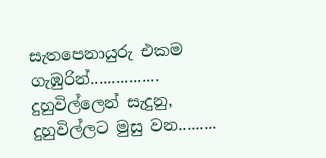සැතපෙනායුරු එකම ගැඹුරින්................
දුහුවිල්ලෙන් සැදුනු,
දුහුවිල්ලට මුසු වන.........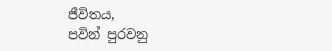ජීවිතය,
පවින් පුරවනු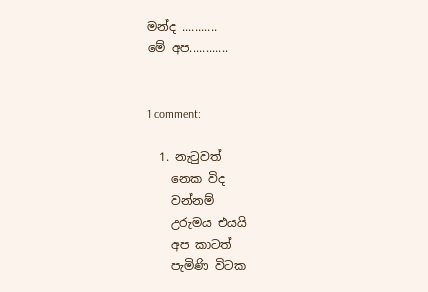මන්ද ...........
මේ අප............


1 comment:

  1. නැටුවත්
    නෙක විද
    වන්නම්
    උරුමය එයයි
    අප කාටත්
    පැමිණි විටක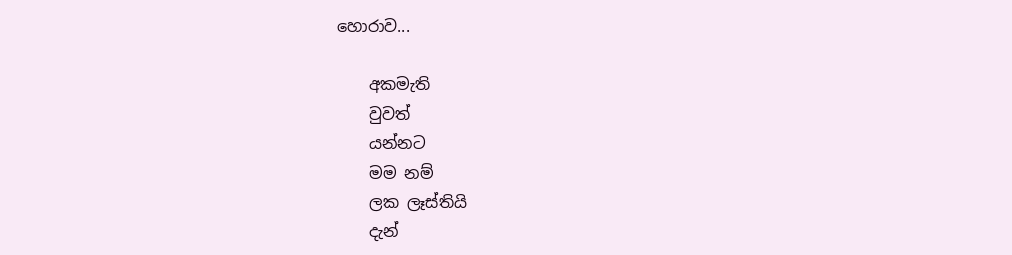හොරාව...

    අකමැති
    වුවත්
    යන්නට
    මම නම්
    ලක ලෑස්තියි
    දැන්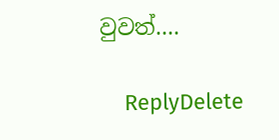වුවත්....

    ReplyDelete